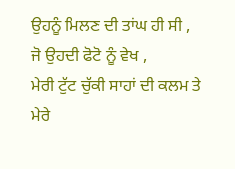ਉਹਨੂੰ ਮਿਲਣ ਦੀ ਤਾਂਘ ਹੀ ਸੀ ,
ਜੋ ਉਹਦੀ ਫੋਟੋ ਨੂੰ ਵੇਖ ,
ਮੇਰੀ ਟੁੱਟ ਚੁੱਕੀ ਸਾਹਾਂ ਦੀ ਕਲਮ ਤੇ
ਮੇਰੇ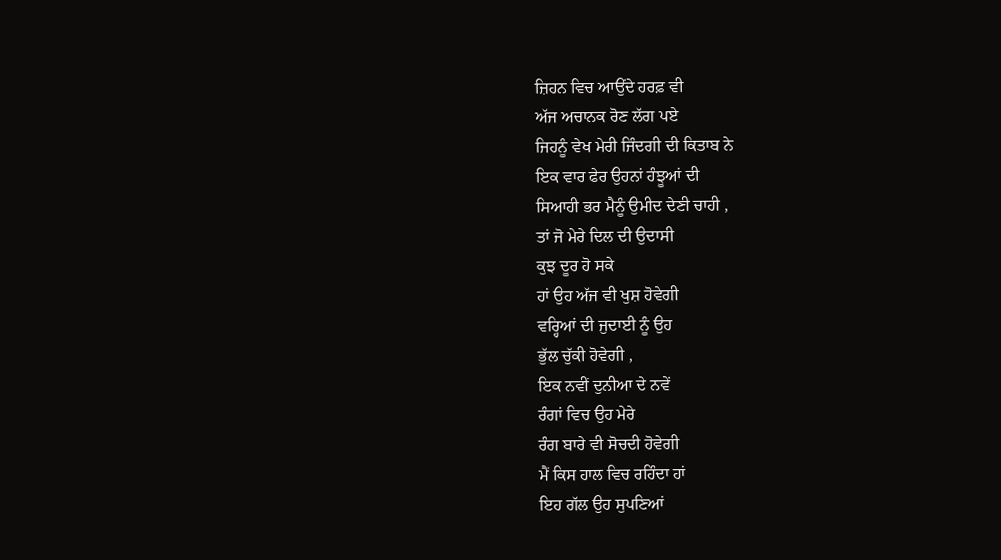ਜ਼ਿਹਨ ਵਿਚ ਆਉਂਦੇ ਹਰਫ਼ ਵੀ
ਅੱਜ ਅਚਾਨਕ ਰੋਣ ਲੱਗ ਪਏ
ਜਿਹਨੂੰ ਵੇਖ ਮੇਰੀ ਜਿੰਦਗੀ ਦੀ ਕਿਤਾਬ ਨੇ
ਇਕ ਵਾਰ ਫੇਰ ਉਹਨਾਂ ਹੰਝੂਆਂ ਦੀ
ਸਿਆਹੀ ਭਰ ਮੈਨੂੰ ਉਮੀਦ ਦੇਣੀ ਚਾਹੀ ,
ਤਾਂ ਜੋ ਮੇਰੇ ਦਿਲ ਦੀ ਉਦਾਸੀ
ਕੁਝ ਦੂਰ ਹੋ ਸਕੇ
ਹਾਂ ਉਹ ਅੱਜ ਵੀ ਖੁਸ਼ ਹੋਵੇਗੀ
ਵਰ੍ਹਿਆਂ ਦੀ ਜੁਦਾਈ ਨੂੰ ਉਹ
ਭੁੱਲ ਚੁੱਕੀ ਹੋਵੇਗੀ ,
ਇਕ ਨਵੀਂ ਦੁਨੀਆ ਦੇ ਨਵੇਂ
ਰੰਗਾਂ ਵਿਚ ਉਹ ਮੇਰੇ
ਰੰਗ ਬਾਰੇ ਵੀ ਸੋਚਦੀ ਹੋਵੇਗੀ
ਮੈਂ ਕਿਸ ਹਾਲ ਵਿਚ ਰਹਿੰਦਾ ਹਾਂ
ਇਹ ਗੱਲ ਉਹ ਸੁਪਣਿਆਂ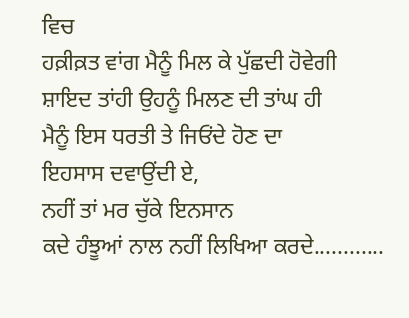ਵਿਚ
ਹਕ਼ੀਕ਼ਤ ਵਾਂਗ ਮੈਨੂੰ ਮਿਲ ਕੇ ਪੁੱਛਦੀ ਹੋਵੇਗੀ
ਸ਼ਾਇਦ ਤਾਂਹੀ ਉਹਨੂੰ ਮਿਲਣ ਦੀ ਤਾਂਘ ਹੀ
ਮੈਨੂੰ ਇਸ ਧਰਤੀ ਤੇ ਜਿਓਂਦੇ ਹੋਣ ਦਾ
ਇਹਸਾਸ ਦਵਾਉਂਦੀ ਏ,
ਨਹੀਂ ਤਾਂ ਮਰ ਚੁੱਕੇ ਇਨਸਾਨ
ਕਦੇ ਹੰਝੂਆਂ ਨਾਲ ਨਹੀਂ ਲਿਖਿਆ ਕਰਦੇ............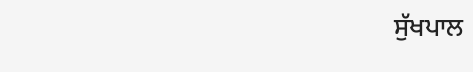ਸੁੱਖਪਾਲ